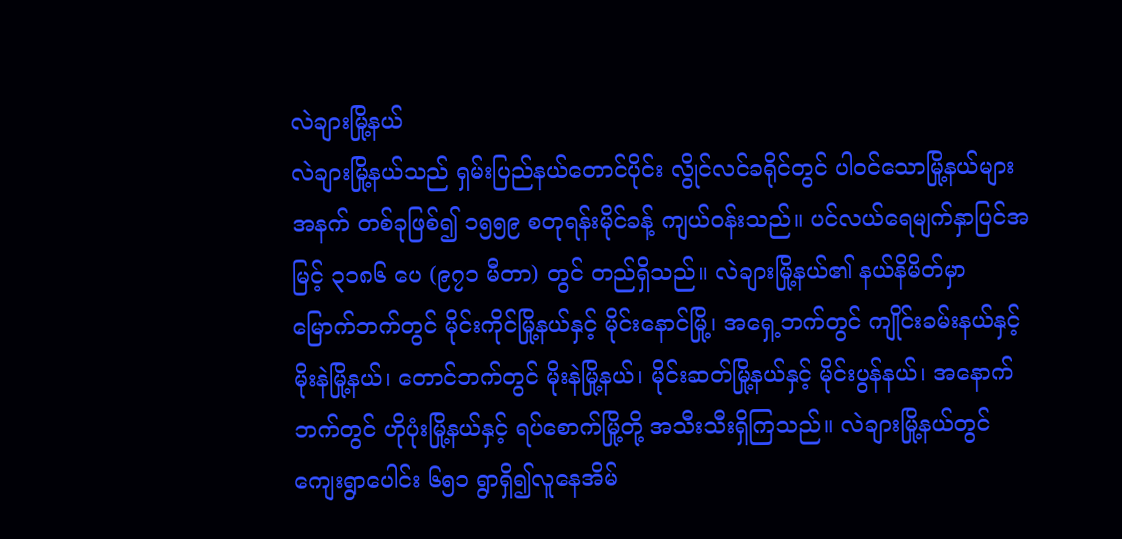လဲချားမြို့နယ်
လဲချားမြို့နယ်သည် ရှမ်းပြည်နယ်တောင်ပိုင်း လွိုင်လင်ခရိုင်တွင် ပါဝင်သောမြို့နယ်များအနက် တစ်ခုဖြစ်၍ ၁၅၅၉ စတုရန်းမိုင်ခန့် ကျယ်ဝန်းသည်။ ပင်လယ်ရေမျက်နှာပြင်အမြင့် ၃၁၈၆ ပေ (၉၇၁ မီတာ) တွင် တည်ရှိသည်။ လဲချားမြို့နယ်၏ နယ်နိမိတ်မှာ မြောက်ဘက်တွင် မိုင်းကိုင်မြို့နယ်နှင့် မိုင်းနောင်မြို့၊ အရှေ့ဘက်တွင် ကျိုင်းခမ်းနယ်နှင့် မိုးနဲမြို့နယ်၊ တောင်ဘက်တွင် မိုးနဲမြို့နယ်၊ မိုင်းဆတ်မြို့နယ်နှင့် မိုင်းပွန်နယ်၊ အနောက်ဘက်တွင် ဟိုပုံးမြို့နယ်နှင့် ရပ်စောက်မြို့တို့ အသီးသီးရှိကြသည်။ လဲချားမြို့နယ်တွင် ကျေးရွာပေါင်း ၆၅၁ ရွာရှိ၍လူနေအိမ်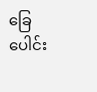ခြေပေါင်း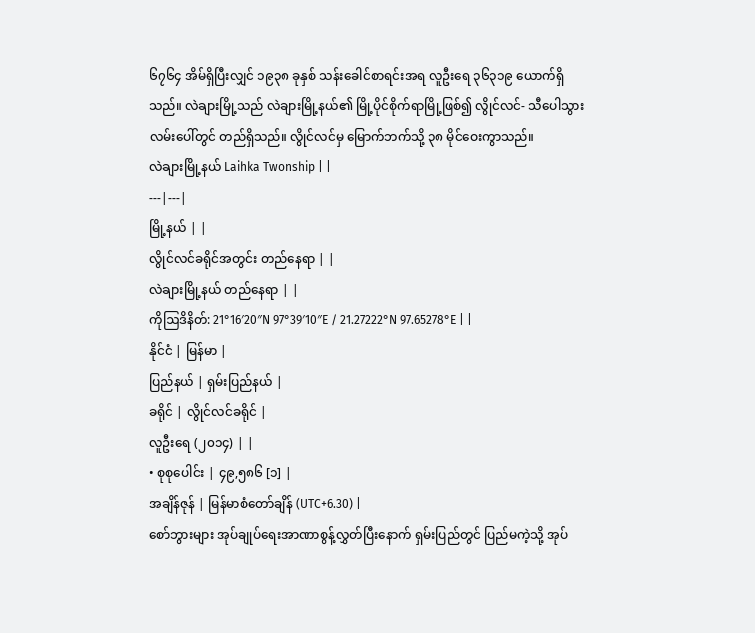၆၇၆၄ အိမ်ရှိပြီးလျှင် ၁၉၃၈ ခုနှစ် သန်းခေါင်စာရင်းအရ လူဦးရေ ၃၆၃၁၉ ယောက်ရှိသည်။ လဲချားမြို့သည် လဲချားမြို့နယ်၏ မြို့ပိုင်စိုက်ရာမြို့ဖြစ်၍ လွိုင်လင်- သီပေါသွား လမ်းပေါ်တွင် တည်ရှိသည်။ လွိုင်လင်မှ မြောက်ဘက်သို့ ၃၈ မိုင်ဝေးကွာသည်။
လဲချားမြို့နယ် Laihka Twonship | |
---|---|
မြို့နယ် | |
လွိုင်လင်ခရိုင်အတွင်း တည်နေရာ | |
လဲချားမြို့နယ် တည်နေရာ | |
ကိုဩဒိနိတ်: 21°16′20″N 97°39′10″E / 21.27222°N 97.65278°E | |
နိုင်ငံ | မြန်မာ |
ပြည်နယ် | ရှမ်းပြည်နယ် |
ခရိုင် | လွိုင်လင်ခရိုင် |
လူဦးရေ (၂၀၁၄) | |
• စုစုပေါင်း | ၄၉,၅၈၆ [၁] |
အချိန်ဇုန် | မြန်မာစံတော်ချိန် (UTC+6.30) |
စော်ဘွားများ အုပ်ချုပ်ရေးအာဏာစွန့်လွှတ်ပြီးနောက် ရှမ်းပြည်တွင် ပြည်မကဲ့သို့ အုပ်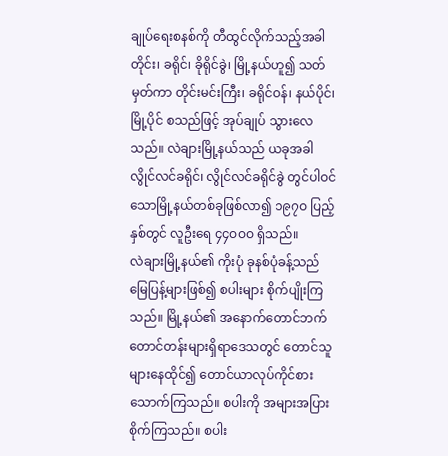ချုပ်ရေးစနစ်ကို တီထွင်လိုက်သည့်အခါ တိုင်း၊ ခရိုင်၊ ခိုရိုင်ခွဲ၊ မြို့နယ်ဟူ၍ သတ်မှတ်ကာ တိုင်းမင်းကြီး၊ ခရိုင်ဝန်၊ နယ်ပိုင်၊ မြို့ပိုင် စသည်ဖြင့် အုပ်ချုပ် သွားလေသည်။ လဲချားမြို့နယ်သည် ယခုအခါ လွိုင်လင်ခရိုင်၊ လွိုင်လင်ခရိုင်ခွဲ တွင်ပါဝင်သောမြို့နယ်တစ်ခုဖြစ်လာ၍ ၁၉၇ဝ ပြည့်နှစ်တွင် လူဦးရေ ၄၄ဝဝဝ ရှိသည်။
လဲချားမြို့နယ်၏ ကိုးပုံ ခုနစ်ပုံခန့်သည် မြေပြန့်များဖြစ်၍ စပါးများ စိုက်ပျိုးကြသည်။ မြို့နယ်၏ အနောက်တောင်ဘက် တောင်တန်းများရှိရာဒေသတွင် တောင်သူများနေထိုင်၍ တောင်ယာလုပ်ကိုင်စားသောက်ကြသည်။ စပါးကို အများအပြားစိုက်ကြသည်။ စပါး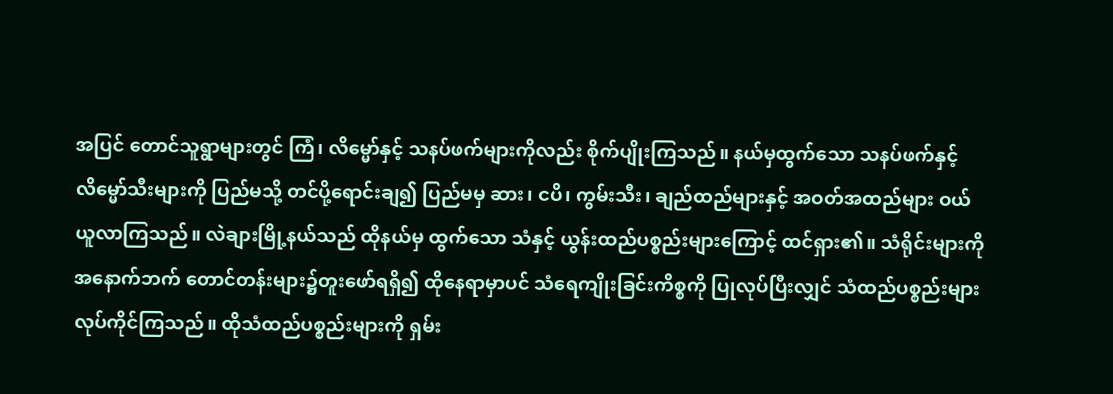အပြင် တောင်သူရွာများတွင် ကြံ၊ လိမ္မော်နှင့် သနပ်ဖက်များကိုလည်း စိုက်ပျိုးကြသည်။ နယ်မှထွက်သော သနပ်ဖက်နှင့် လိမ္မော်သီးများကို ပြည်မသို့ တင်ပို့ရောင်းချ၍ ပြည်မမှ ဆား၊ ငပိ၊ ကွမ်းသီး၊ ချည်ထည်များနှင့် အဝတ်အထည်များ ဝယ်ယူလာကြသည်။ လဲချားမြို့နယ်သည် ထိုနယ်မှ ထွက်သော သံနှင့် ယွန်းထည်ပစ္စည်းများကြောင့် ထင်ရှား၏။ သံရိုင်းများကို အနောက်ဘက် တောင်တန်းများ၌တူးဖော်ရရှိ၍ ထိုနေရာမှာပင် သံရေကျိုးခြင်းကိစ္စကို ပြုလုပ်ပြီးလျှင် သံထည်ပစ္စည်းများ လုပ်ကိုင်ကြသည်။ ထိုသံထည်ပစ္စည်းများကို ရှမ်း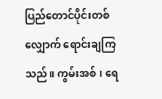ပြည်တောင်ပိုင်းတစ်လျှောက် ရောင်းချကြသည်။ ကွမ်းအစ်၊ ရေ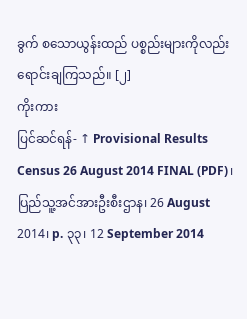ခွက် စသောယွန်းထည် ပစ္စည်းများကိုလည်း ရောင်းချကြသည်။ [၂]
ကိုးကား
ပြင်ဆင်ရန်- ↑ Provisional Results Census 26 August 2014 FINAL (PDF)၊ ပြည်သူ့အင်အားဦးစီးဌာန၊ 26 August 2014၊ p. ၃၃၊ 12 September 2014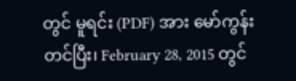တွင် မူရင်း (PDF) အား မော်ကွန်းတင်ပြီး၊ February 28, 2015 တွင်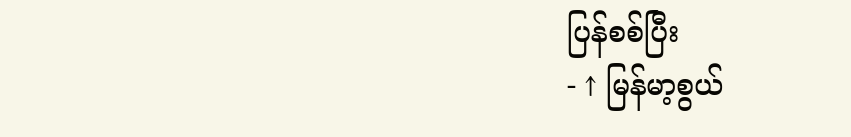ပြန်စစ်ပြီး
- ↑ မြန်မာ့စွယ်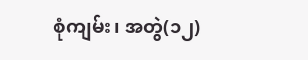စုံကျမ်း၊ အတွဲ(၁၂)